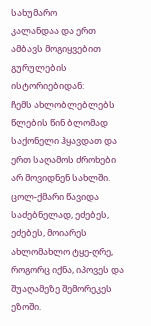სახუმარო
კალანდაა და ერთ ამბავს მოგიყვებით გურულების ისტორიებიდან:
ჩემს ახლობლებლებს წლების წინ ბლომად საქონელი ჰყავდათ და ერთ საღამოს ძროხები არ მოვიდნენ სახლში. ცოლ-ქმარი წავიდა საძებნელად, ეძებეს, ეძებეს, მოიარეს ახლომახლო ტყე-ღრე, როგორც იქნა, იპოვეს და შუაღამეზე შემორეკეს ეზოში.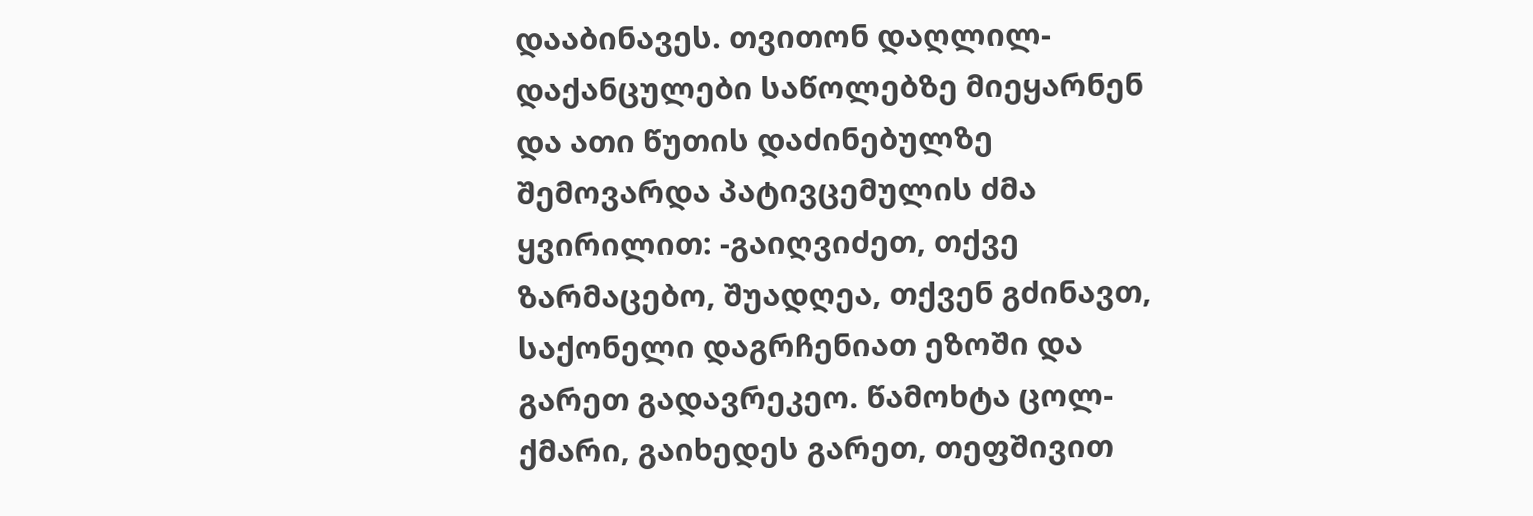დააბინავეს. თვითონ დაღლილ-დაქანცულები საწოლებზე მიეყარნენ და ათი წუთის დაძინებულზე შემოვარდა პატივცემულის ძმა ყვირილით: -გაიღვიძეთ, თქვე ზარმაცებო, შუადღეა, თქვენ გძინავთ, საქონელი დაგრჩენიათ ეზოში და გარეთ გადავრეკეო. წამოხტა ცოლ-ქმარი, გაიხედეს გარეთ, თეფშივით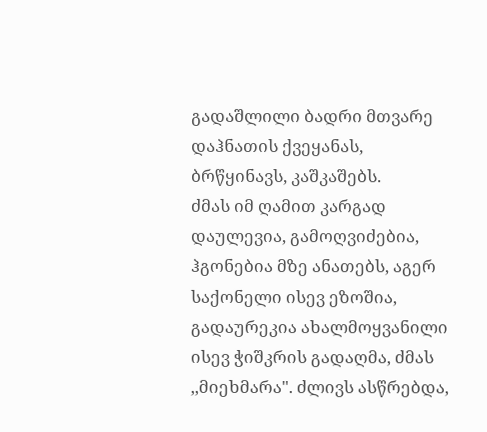გადაშლილი ბადრი მთვარე დაჰნათის ქვეყანას, ბრწყინავს, კაშკაშებს.
ძმას იმ ღამით კარგად დაულევია, გამოღვიძებია, ჰგონებია მზე ანათებს, აგერ საქონელი ისევ ეზოშია, გადაურეკია ახალმოყვანილი ისევ ჭიშკრის გადაღმა, ძმას ,,მიეხმარა". ძლივს ასწრებდა,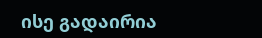ისე გადაირია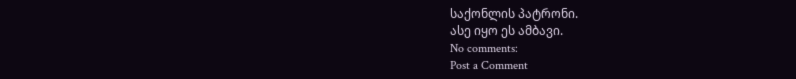საქონლის პატრონი.
ასე იყო ეს ამბავი.
No comments:
Post a Comment